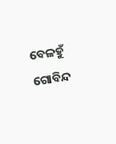ବେଳହୁଁ ଗୋବିନ୍ଦ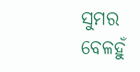ସୁମର
ବେଳହୁଁ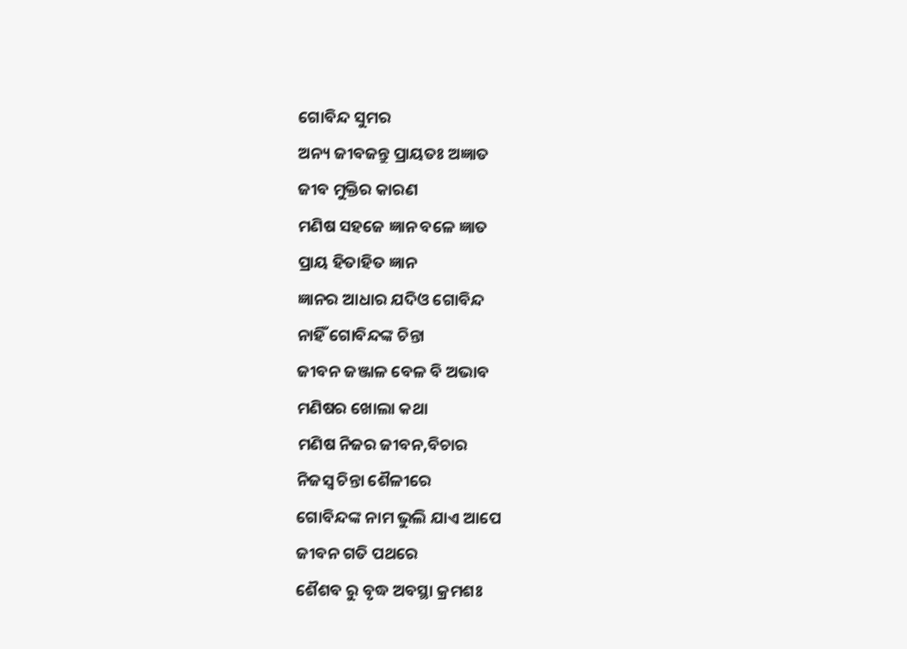ଗୋବିନ୍ଦ ସୁମର
ଅନ୍ୟ ଜୀବଜନ୍ତୁ ପ୍ରାୟତଃ ଅଜ୍ଞାତ
ଜୀବ ମୁକ୍ତିର କାରଣ
ମଣିଷ ସହଜେ ଜ୍ଞାନ ବଳେ ଜ୍ଞାତ
ପ୍ରାୟ ହିତାହିତ ଜ୍ଞାନ
ଜ୍ଞାନର ଆଧାର ଯଦିଓ ଗୋବିନ୍ଦ
ନାହିଁ ଗୋବିନ୍ଦଙ୍କ ଚିନ୍ତା
ଜୀବନ ଜଞ୍ଜାଳ ବେଳ ବି ଅଭାବ
ମଣିଷର ଖୋଲା କଥା
ମଣିଷ ନିଜର ଜୀବନ,ବିଚାର
ନିଜସ୍ୱ ଚିନ୍ତା ଶୈଳୀରେ
ଗୋବିନ୍ଦଙ୍କ ନାମ ଭୁଲି ଯାଏ ଆପେ
ଜୀବନ ଗତି ପଥରେ
ଶୈଶବ ରୁ ବୃଦ୍ଧ ଅବସ୍ଥା କ୍ରମଶଃ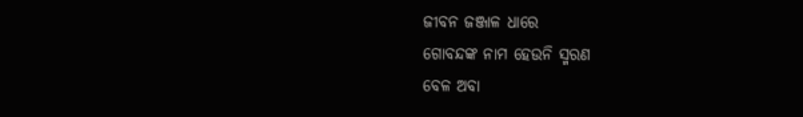ଜୀବନ ଜଞ୍ଜାଳ ଧାରେ
ଗୋବନ୍ଦଙ୍କ ନାମ ହେଉନି ସ୍ମରଣ
ବେଳ ଅବା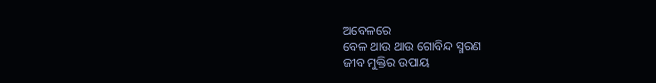ଅବେଳରେ
ବେଳ ଥାଉ ଥାଉ ଗୋବିନ୍ଦ ସ୍ମରଣ
ଜୀବ ମୁକ୍ତିର ଉପାୟ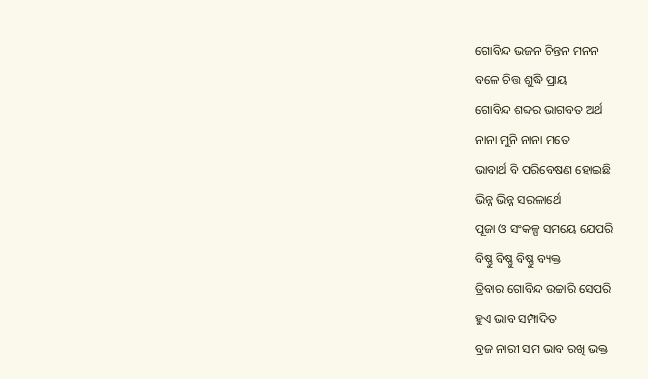ଗୋବିନ୍ଦ ଭଜନ ଚିନ୍ତନ ମନନ
ବଳେ ଚିତ୍ତ ଶୁଦ୍ଧି ପ୍ରାୟ
ଗୋବିନ୍ଦ ଶବ୍ଦର ଭାଗବତ ଅର୍ଥ
ନାନା ମୁନି ନାନା ମତେ
ଭାବାର୍ଥ ବି ପରିବେଷଣ ହୋଇଛି
ଭିନ୍ନ ଭିନ୍ନ ସରଳାର୍ଥେ
ପୂଜା ଓ ସଂକଳ୍ପ ସମୟେ ଯେପରି
ବିଷ୍ଣୁ ବିଷ୍ଣୁ ବିଷ୍ଣୁ ବ୍ୟକ୍ତ
ତ୍ରିବାର ଗୋବିନ୍ଦ ଉଚ୍ଚାରି ସେପରି
ହୁଏ ଭାବ ସମ୍ପାଦିତ
ବ୍ରଜ ନାରୀ ସମ ଭାବ ରଖି ଭକ୍ତ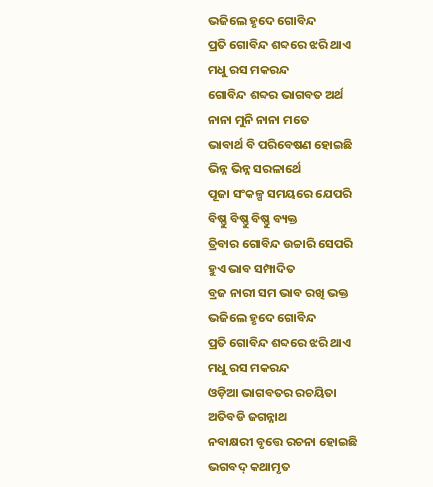ଭଜିଲେ ହୃଦେ ଗୋବିନ୍ଦ
ପ୍ରତି ଗୋବିନ୍ଦ ଶବ୍ଦରେ ଝରି ଥାଏ
ମଧୁ ରସ ମକରନ୍ଦ
ଗୋବିନ୍ଦ ଶବ୍ଦର ଭାଗବତ ଅର୍ଥ
ନାନା ମୁନି ନାନା ମତେ
ଭାବାର୍ଥ ବି ପରିବେଷଣ ହୋଇଛି
ଭିନ୍ନ ଭିନ୍ନ ସରଳାର୍ଥେ
ପୂଜା ସଂକଳ୍ପ ସମୟରେ ଯେପରି
ବିଷ୍ଣୁ ବିଷ୍ଣୁ ବିଷ୍ଣୁ ବ୍ୟକ୍ତ
ତ୍ରିବାର ଗୋବିନ୍ଦ ଉଚ୍ଚାରି ସେପରି
ହୁଏ ଭାବ ସମ୍ପାଦିତ
ବ୍ରଜ ନାରୀ ସମ ଭାବ ରଖି ଭକ୍ତ
ଭଜିଲେ ହୃଦେ ଗୋବିନ୍ଦ
ପ୍ରତି ଗୋବିନ୍ଦ ଶବ୍ଦରେ ଝରି ଥାଏ
ମଧୁ ରସ ମକରନ୍ଦ
ଓଡ଼ିଆ ଭାଗବତର ରଚୟିତା
ଅତିବଡି ଜଗନ୍ନାଥ
ନବାକ୍ଷରୀ ବୃତ୍ତେ ରଚନା ହୋଇଛି
ଭଗବଦ୍ କଥାମୃତ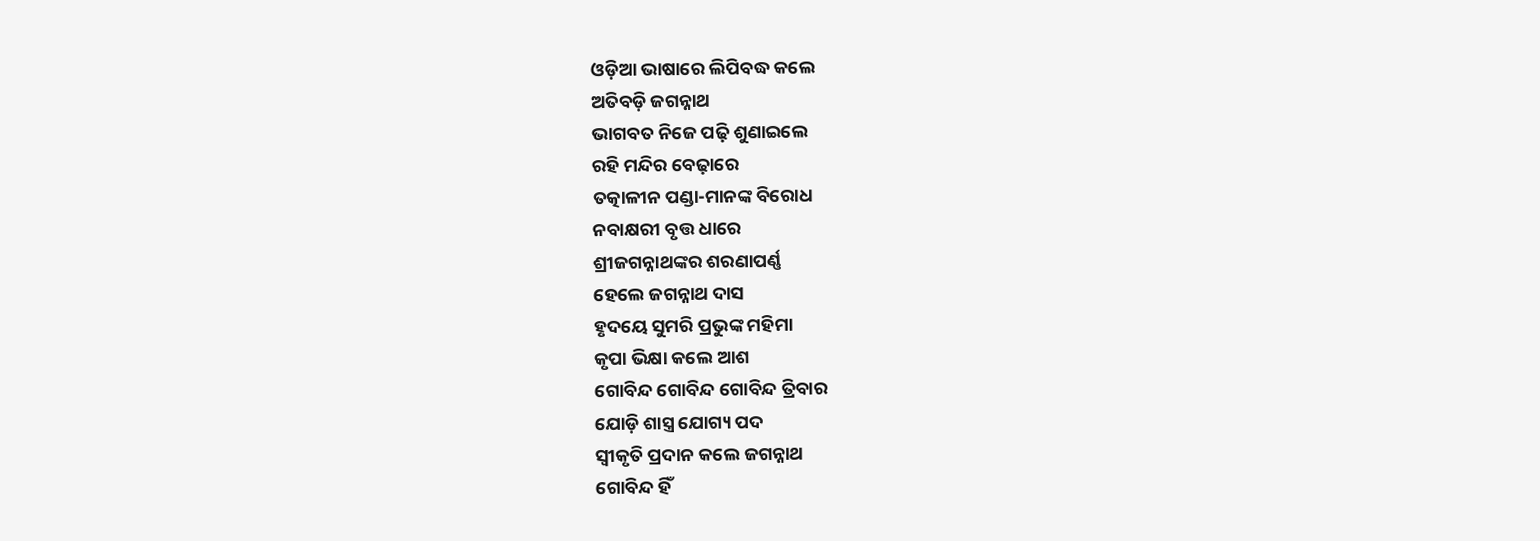ଓଡ଼ିଆ ଭାଷାରେ ଲିପିବଦ୍ଧ କଲେ
ଅତିବଡ଼ି ଜଗନ୍ନାଥ
ଭାଗବତ ନିଜେ ପଢ଼ି ଶୁଣାଇଲେ
ରହି ମନ୍ଦିର ବେଢ଼ାରେ
ତତ୍କାଳୀନ ପଣ୍ଡା-ମାନଙ୍କ ବିରୋଧ
ନବାକ୍ଷରୀ ବୃତ୍ତ ଧାରେ
ଶ୍ରୀଜଗନ୍ନାଥଙ୍କର ଶରଣାପର୍ଣ୍ଣ
ହେଲେ ଜଗନ୍ନାଥ ଦାସ
ହୃଦୟେ ସୁମରି ପ୍ରଭୁଙ୍କ ମହିମା
କୃପା ଭିକ୍ଷା କଲେ ଆଶ
ଗୋବିନ୍ଦ ଗୋବିନ୍ଦ ଗୋବିନ୍ଦ ତ୍ରିବାର
ଯୋଡ଼ି ଶାସ୍ତ୍ର ଯୋଗ୍ୟ ପଦ
ସ୍ଵୀକୃତି ପ୍ରଦାନ କଲେ ଜଗନ୍ନାଥ
ଗୋବିନ୍ଦ ହିଁ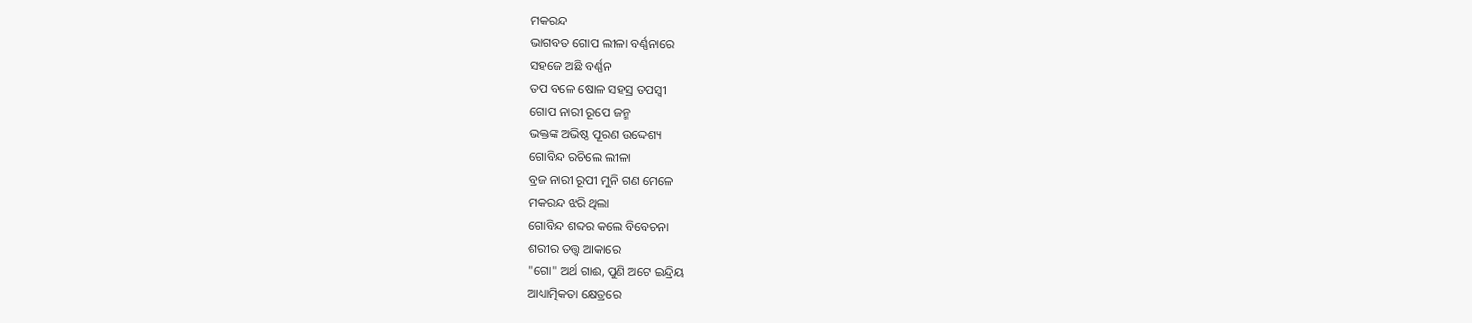ମକରନ୍ଦ
ଭାଗବତ ଗୋପ ଲୀଳା ବର୍ଣ୍ଣନାରେ
ସହଜେ ଅଛି ବର୍ଣ୍ଣନ
ତପ ବଳେ ଷୋଳ ସହସ୍ର ତପସ୍ୱୀ
ଗୋପ ନାରୀ ରୂପେ ଜନ୍ମ
ଭକ୍ତଙ୍କ ଅଭିଷ୍ଠ ପୂରଣ ଉଦ୍ଦେଶ୍ୟ
ଗୋବିନ୍ଦ ରଚିଲେ ଲୀଳା
ବ୍ରଜ ନାରୀ ରୂପୀ ମୁନି ଗଣ ମେଳେ
ମକରନ୍ଦ ଝରି ଥିଲା
ଗୋବିନ୍ଦ ଶବ୍ଦର କଲେ ବିବେଚନା
ଶରୀର ତତ୍ତ୍ଵ ଆକାରେ
"ଗୋ" ଅର୍ଥ ଗାଈ, ପୁଣି ଅଟେ ଇନ୍ଦ୍ରିୟ
ଆଧ୍ୟାତ୍ମିକତା କ୍ଷେତ୍ରରେ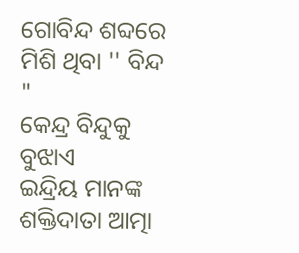ଗୋବିନ୍ଦ ଶବ୍ଦରେ ମିଶି ଥିବା '' ବିନ୍ଦ "
କେନ୍ଦ୍ର ବିନ୍ଦୁକୁ ବୁଝାଏ
ଇନ୍ଦ୍ରିୟ ମାନଙ୍କ ଶକ୍ତିଦାତା ଆତ୍ମା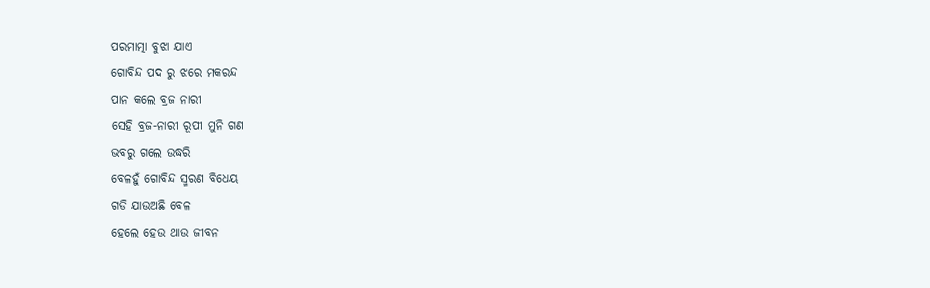ପରମାତ୍ମା ବୁଝା ଯାଏ
ଗୋବିନ୍ଦ ପଦ ରୁ ଝରେ ମକରନ୍ଦ
ପାନ କଲେ ବ୍ରଜ ନାରୀ
ସେହି ବ୍ରଜ-ନାରୀ ରୂପୀ ମୁନି ଗଣ
ଭବରୁ ଗଲେ ଉଦ୍ଧରି
ବେଳହୁଁ ଗୋବିନ୍ଦ ସ୍ମରଣ ବିଧେୟ
ଗଡି ଯାଉଅଛି ବେଳ
ହେଲେ ହେଉ ଥାଉ ଜୀବନ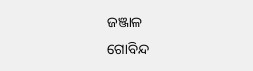ଜଞ୍ଜାଳ
ଗୋବିନ୍ଦ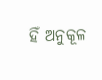ହିଁ ଅନୁକୂଳ